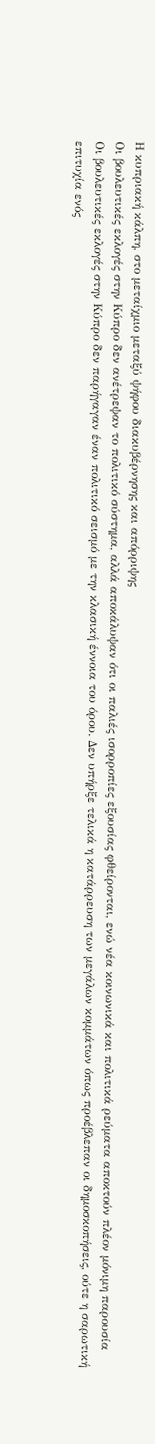Η κυπριακή κάλπη, στο μεταίχμιο μεταξύ ψήφου διακυβέρνησης και απόρριψης
Οι βουλευτικές εκλογές στην Κύπρο δεν ανέτρεψαν το πολιτικό σύστημα, αλλά αποκάλυψαν ότι οι παλιές ισορροπίες εξουσίας φθείρονται, ενώ νέα κοινωνικά και πολιτικά ρεύματα αποκτούν πλέον μόνιμη παρουσία
Οι βουλευτικές εκλογές στην Κύπρο δεν παρήγαγαν έναν πολιτικό σεισμό με την κλασική έννοια του όρου. Δεν υπήρξε τελικά η κατάρρευση των μεγάλων κομμάτων όπως προέβλεπαν οι δημοσκοπήσεις, ούτε η σαρωτική επιτυχία ενός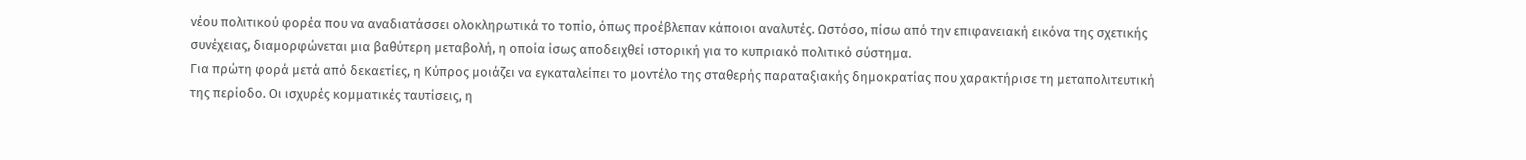νέου πολιτικού φορέα που να αναδιατάσσει ολοκληρωτικά το τοπίο, όπως προέβλεπαν κάποιοι αναλυτές. Ωστόσο, πίσω από την επιφανειακή εικόνα της σχετικής συνέχειας, διαμορφώνεται μια βαθύτερη μεταβολή, η οποία ίσως αποδειχθεί ιστορική για το κυπριακό πολιτικό σύστημα.
Για πρώτη φορά μετά από δεκαετίες, η Κύπρος μοιάζει να εγκαταλείπει το μοντέλο της σταθερής παραταξιακής δημοκρατίας που χαρακτήρισε τη μεταπολιτευτική της περίοδο. Οι ισχυρές κομματικές ταυτίσεις, η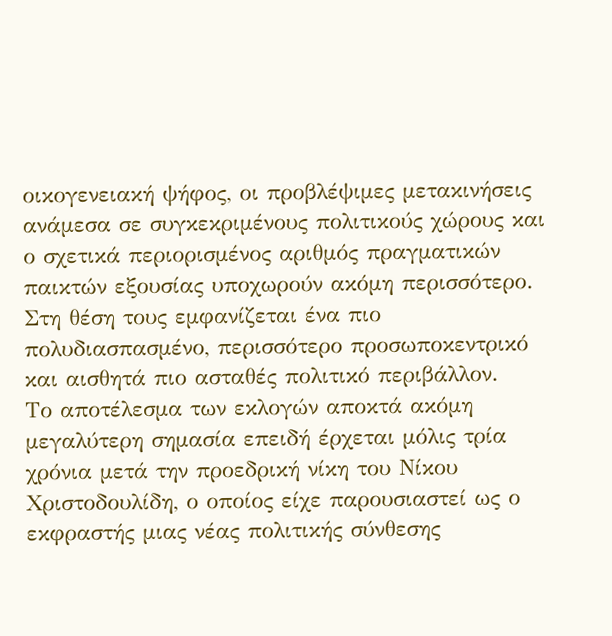οικογενειακή ψήφος, οι προβλέψιμες μετακινήσεις ανάμεσα σε συγκεκριμένους πολιτικούς χώρους και ο σχετικά περιορισμένος αριθμός πραγματικών παικτών εξουσίας υποχωρούν ακόμη περισσότερο. Στη θέση τους εμφανίζεται ένα πιο πολυδιασπασμένο, περισσότερο προσωποκεντρικό και αισθητά πιο ασταθές πολιτικό περιβάλλον.
Το αποτέλεσμα των εκλογών αποκτά ακόμη μεγαλύτερη σημασία επειδή έρχεται μόλις τρία χρόνια μετά την προεδρική νίκη του Νίκου Χριστοδουλίδη, ο οποίος είχε παρουσιαστεί ως ο εκφραστής μιας νέας πολιτικής σύνθεσης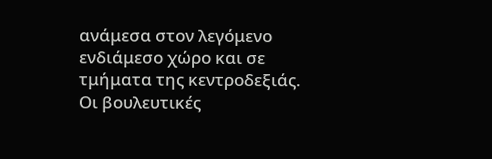ανάμεσα στον λεγόμενο ενδιάμεσο χώρο και σε τμήματα της κεντροδεξιάς. Οι βουλευτικές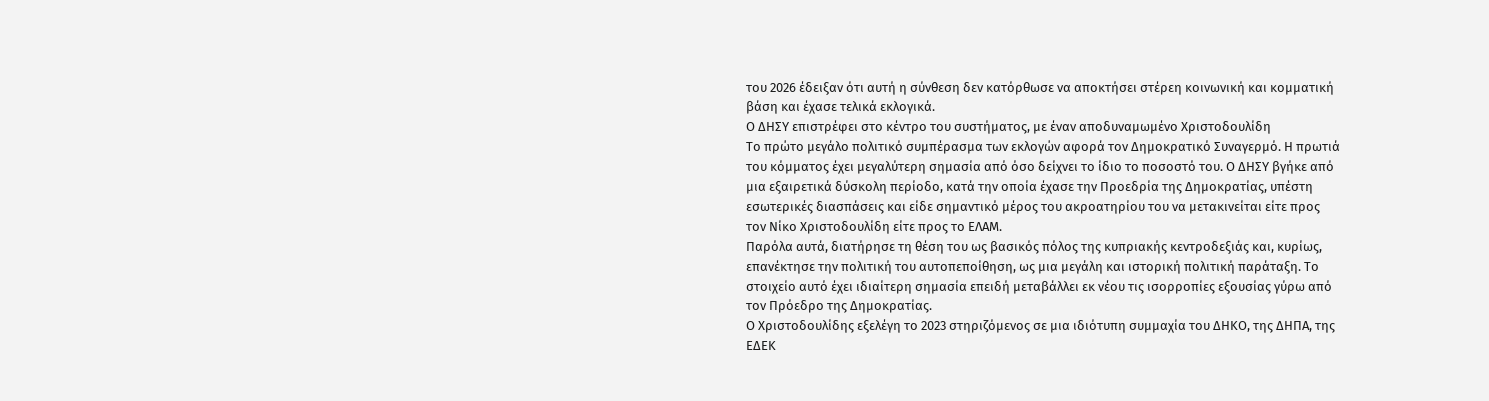του 2026 έδειξαν ότι αυτή η σύνθεση δεν κατόρθωσε να αποκτήσει στέρεη κοινωνική και κομματική βάση και έχασε τελικά εκλογικά.
Ο ΔΗΣΥ επιστρέφει στο κέντρο του συστήματος, με έναν αποδυναμωμένο Χριστοδουλίδη
Το πρώτο μεγάλο πολιτικό συμπέρασμα των εκλογών αφορά τον Δημοκρατικό Συναγερμό. Η πρωτιά του κόμματος έχει μεγαλύτερη σημασία από όσο δείχνει το ίδιο το ποσοστό του. Ο ΔΗΣΥ βγήκε από μια εξαιρετικά δύσκολη περίοδο, κατά την οποία έχασε την Προεδρία της Δημοκρατίας, υπέστη εσωτερικές διασπάσεις και είδε σημαντικό μέρος του ακροατηρίου του να μετακινείται είτε προς τον Νίκο Χριστοδουλίδη είτε προς το ΕΛΑΜ.
Παρόλα αυτά, διατήρησε τη θέση του ως βασικός πόλος της κυπριακής κεντροδεξιάς και, κυρίως, επανέκτησε την πολιτική του αυτοπεποίθηση, ως μια μεγάλη και ιστορική πολιτική παράταξη. Το στοιχείο αυτό έχει ιδιαίτερη σημασία επειδή μεταβάλλει εκ νέου τις ισορροπίες εξουσίας γύρω από τον Πρόεδρο της Δημοκρατίας.
Ο Χριστοδουλίδης εξελέγη το 2023 στηριζόμενος σε μια ιδιότυπη συμμαχία του ΔΗΚΟ, της ΔΗΠΑ, της ΕΔΕΚ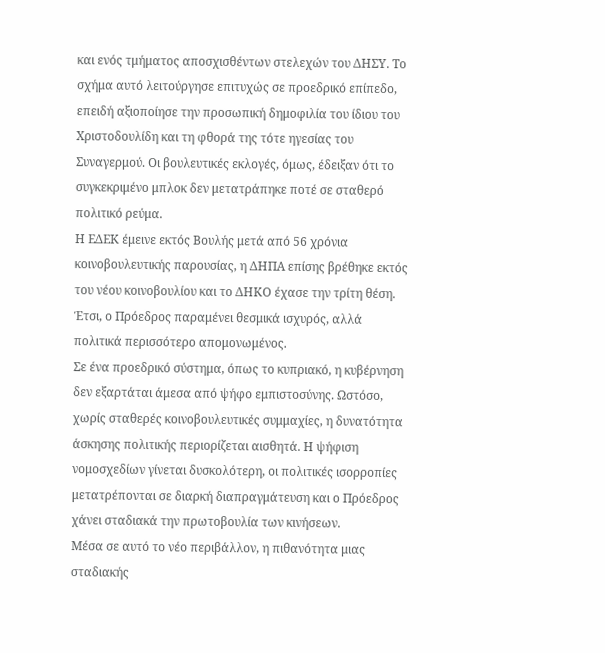και ενός τμήματος αποσχισθέντων στελεχών του ΔΗΣΥ. Το σχήμα αυτό λειτούργησε επιτυχώς σε προεδρικό επίπεδο, επειδή αξιοποίησε την προσωπική δημοφιλία του ίδιου του Χριστοδουλίδη και τη φθορά της τότε ηγεσίας του Συναγερμού. Οι βουλευτικές εκλογές, όμως, έδειξαν ότι το συγκεκριμένο μπλοκ δεν μετατράπηκε ποτέ σε σταθερό πολιτικό ρεύμα.
Η ΕΔΕΚ έμεινε εκτός Βουλής μετά από 56 χρόνια κοινοβουλευτικής παρουσίας, η ΔΗΠΑ επίσης βρέθηκε εκτός του νέου κοινοβουλίου και το ΔΗΚΟ έχασε την τρίτη θέση. Έτσι, ο Πρόεδρος παραμένει θεσμικά ισχυρός, αλλά πολιτικά περισσότερο απομονωμένος.
Σε ένα προεδρικό σύστημα, όπως το κυπριακό, η κυβέρνηση δεν εξαρτάται άμεσα από ψήφο εμπιστοσύνης. Ωστόσο, χωρίς σταθερές κοινοβουλευτικές συμμαχίες, η δυνατότητα άσκησης πολιτικής περιορίζεται αισθητά. Η ψήφιση νομοσχεδίων γίνεται δυσκολότερη, οι πολιτικές ισορροπίες μετατρέπονται σε διαρκή διαπραγμάτευση και ο Πρόεδρος χάνει σταδιακά την πρωτοβουλία των κινήσεων.
Μέσα σε αυτό το νέο περιβάλλον, η πιθανότητα μιας σταδιακής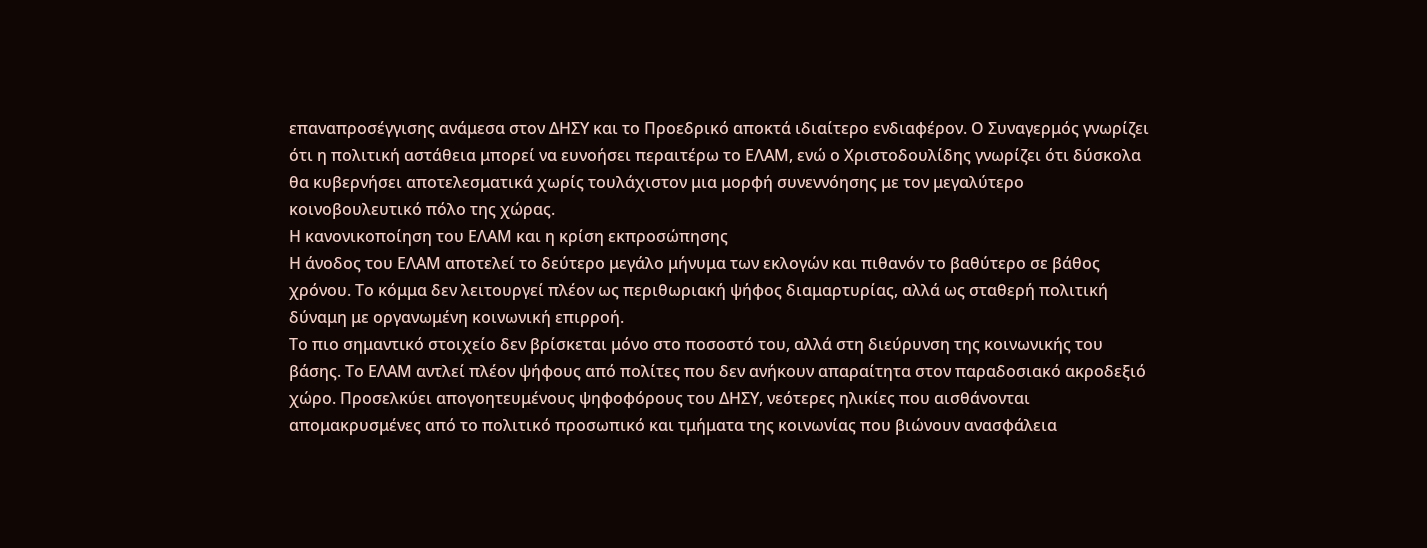επαναπροσέγγισης ανάμεσα στον ΔΗΣΥ και το Προεδρικό αποκτά ιδιαίτερο ενδιαφέρον. Ο Συναγερμός γνωρίζει ότι η πολιτική αστάθεια μπορεί να ευνοήσει περαιτέρω το ΕΛΑΜ, ενώ ο Χριστοδουλίδης γνωρίζει ότι δύσκολα θα κυβερνήσει αποτελεσματικά χωρίς τουλάχιστον μια μορφή συνεννόησης με τον μεγαλύτερο κοινοβουλευτικό πόλο της χώρας.
Η κανονικοποίηση του ΕΛΑΜ και η κρίση εκπροσώπησης
Η άνοδος του ΕΛΑΜ αποτελεί το δεύτερο μεγάλο μήνυμα των εκλογών και πιθανόν το βαθύτερο σε βάθος χρόνου. Το κόμμα δεν λειτουργεί πλέον ως περιθωριακή ψήφος διαμαρτυρίας, αλλά ως σταθερή πολιτική δύναμη με οργανωμένη κοινωνική επιρροή.
Το πιο σημαντικό στοιχείο δεν βρίσκεται μόνο στο ποσοστό του, αλλά στη διεύρυνση της κοινωνικής του βάσης. Το ΕΛΑΜ αντλεί πλέον ψήφους από πολίτες που δεν ανήκουν απαραίτητα στον παραδοσιακό ακροδεξιό χώρο. Προσελκύει απογοητευμένους ψηφοφόρους του ΔΗΣΥ, νεότερες ηλικίες που αισθάνονται απομακρυσμένες από το πολιτικό προσωπικό και τμήματα της κοινωνίας που βιώνουν ανασφάλεια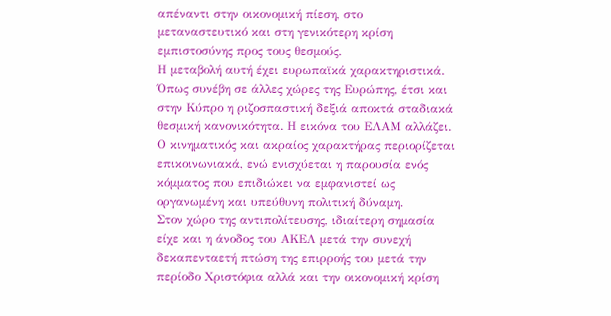απέναντι στην οικονομική πίεση, στο μεταναστευτικό και στη γενικότερη κρίση εμπιστοσύνης προς τους θεσμούς.
Η μεταβολή αυτή έχει ευρωπαϊκά χαρακτηριστικά. Όπως συνέβη σε άλλες χώρες της Ευρώπης, έτσι και στην Κύπρο η ριζοσπαστική δεξιά αποκτά σταδιακά θεσμική κανονικότητα. Η εικόνα του ΕΛΑΜ αλλάζει. Ο κινηματικός και ακραίος χαρακτήρας περιορίζεται επικοινωνιακά, ενώ ενισχύεται η παρουσία ενός κόμματος που επιδιώκει να εμφανιστεί ως οργανωμένη και υπεύθυνη πολιτική δύναμη.
Στον χώρο της αντιπολίτευσης, ιδιαίτερη σημασία είχε και η άνοδος του ΑΚΕΛ μετά την συνεχή δεκαπενταετή πτώση της επιρροής του μετά την περίοδο Χριστόφια αλλά και την οικονομική κρίση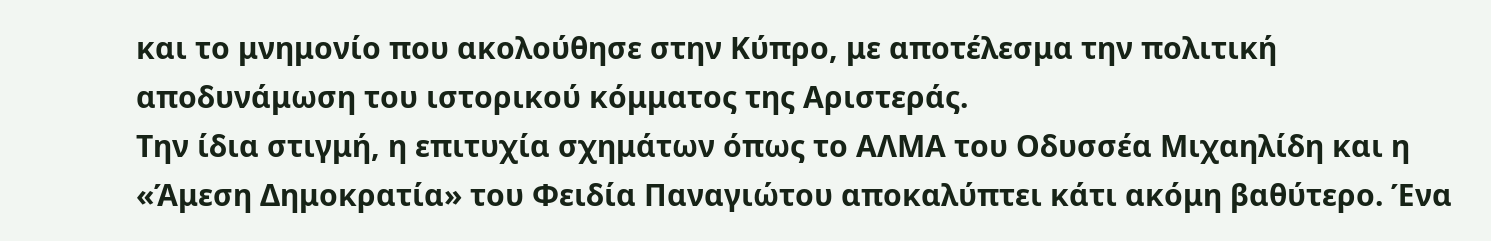και το μνημονίο που ακολούθησε στην Κύπρο, με αποτέλεσμα την πολιτική αποδυνάμωση του ιστορικού κόμματος της Αριστεράς.
Την ίδια στιγμή, η επιτυχία σχημάτων όπως το ΑΛΜΑ του Οδυσσέα Μιχαηλίδη και η «Άμεση Δημοκρατία» του Φειδία Παναγιώτου αποκαλύπτει κάτι ακόμη βαθύτερο. Ένα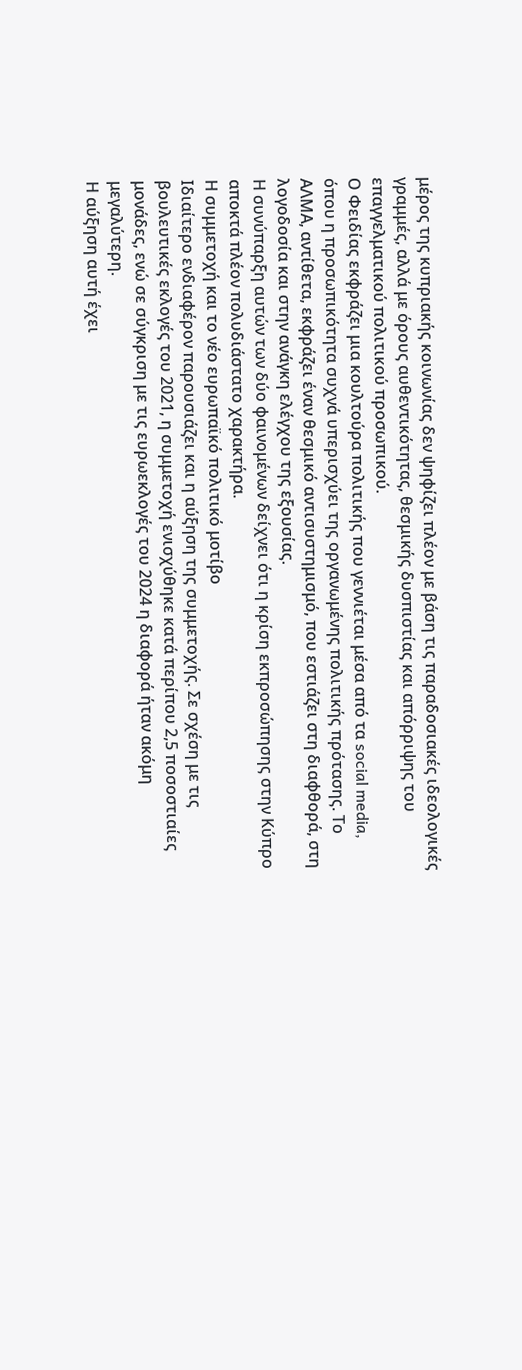μέρος της κυπριακής κοινωνίας δεν ψηφίζει πλέον με βάση τις παραδοσιακές ιδεολογικές γραμμές, αλλά με όρους αυθεντικότητας, θεσμικής δυσπιστίας και απόρριψης του επαγγελματικού πολιτικού προσωπικού.
Ο Φειδίας εκφράζει μια κουλτούρα πολιτικής που γεννιέται μέσα από τα social media, όπου η προσωπικότητα συχνά υπερισχύει της οργανωμένης πολιτικής πρότασης. Το ΑΛΜΑ, αντίθετα, εκφράζει έναν θεσμικό αντισυστημισμό, που εστιάζει στη διαφθορά, στη λογοδοσία και στην ανάγκη ελέγχου της εξουσίας.
Η συνύπαρξη αυτών των δύο φαινομένων δείχνει ότι η κρίση εκπροσώπησης στην Κύπρο αποκτά πλέον πολυδιάστατο χαρακτήρα.
Η συμμετοχή και το νέο ευρωπαϊκό πολιτικό μοτίβο
Ιδιαίτερο ενδιαφέρον παρουσιάζει και η αύξηση της συμμετοχής. Σε σχέση με τις βουλευτικές εκλογές του 2021, η συμμετοχή ενισχύθηκε κατά περίπου 2,5 ποσοστιαίες μονάδες, ενώ σε σύγκριση με τις ευρωεκλογές του 2024 η διαφορά ήταν ακόμη μεγαλύτερη.
Η αύξηση αυτή έχει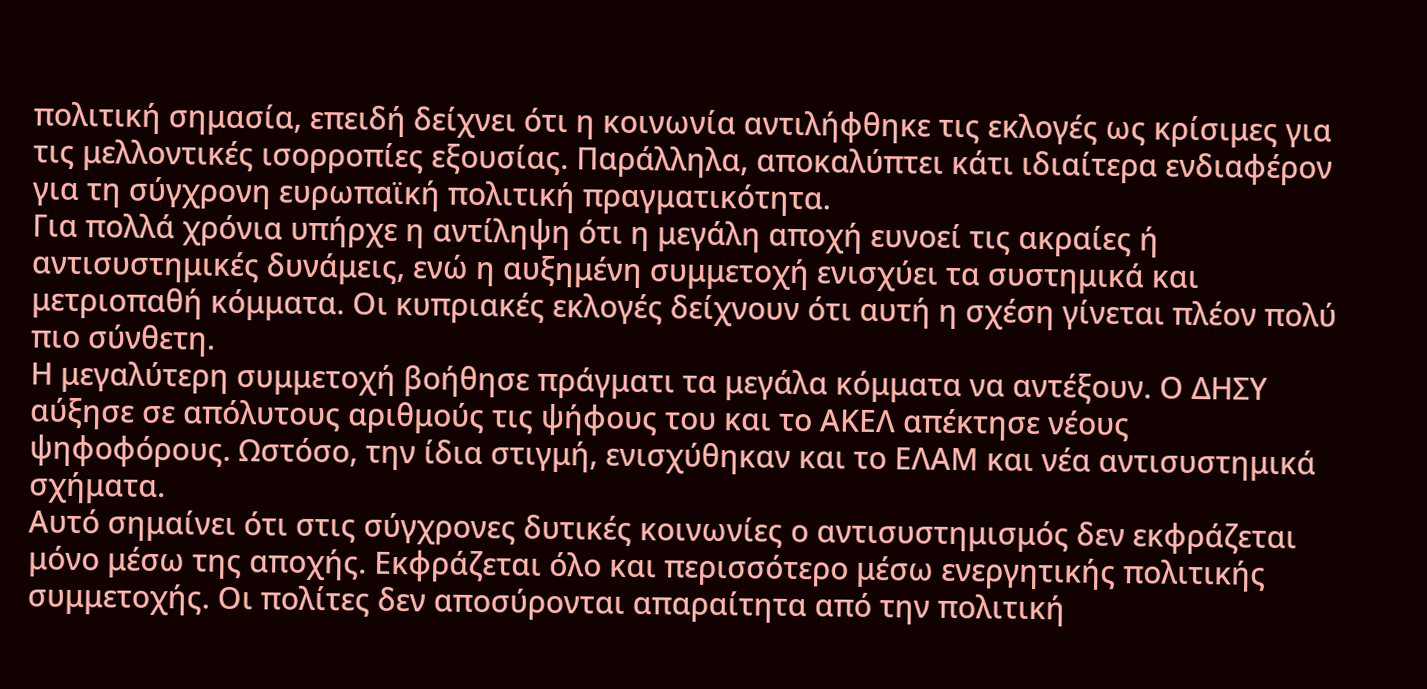πολιτική σημασία, επειδή δείχνει ότι η κοινωνία αντιλήφθηκε τις εκλογές ως κρίσιμες για τις μελλοντικές ισορροπίες εξουσίας. Παράλληλα, αποκαλύπτει κάτι ιδιαίτερα ενδιαφέρον για τη σύγχρονη ευρωπαϊκή πολιτική πραγματικότητα.
Για πολλά χρόνια υπήρχε η αντίληψη ότι η μεγάλη αποχή ευνοεί τις ακραίες ή αντισυστημικές δυνάμεις, ενώ η αυξημένη συμμετοχή ενισχύει τα συστημικά και μετριοπαθή κόμματα. Οι κυπριακές εκλογές δείχνουν ότι αυτή η σχέση γίνεται πλέον πολύ πιο σύνθετη.
Η μεγαλύτερη συμμετοχή βοήθησε πράγματι τα μεγάλα κόμματα να αντέξουν. Ο ΔΗΣΥ αύξησε σε απόλυτους αριθμούς τις ψήφους του και το ΑΚΕΛ απέκτησε νέους ψηφοφόρους. Ωστόσο, την ίδια στιγμή, ενισχύθηκαν και το ΕΛΑΜ και νέα αντισυστημικά σχήματα.
Αυτό σημαίνει ότι στις σύγχρονες δυτικές κοινωνίες ο αντισυστημισμός δεν εκφράζεται μόνο μέσω της αποχής. Εκφράζεται όλο και περισσότερο μέσω ενεργητικής πολιτικής συμμετοχής. Οι πολίτες δεν αποσύρονται απαραίτητα από την πολιτική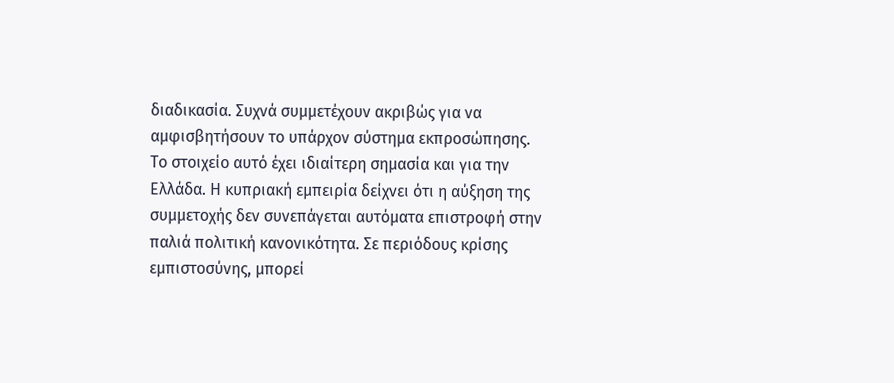διαδικασία. Συχνά συμμετέχουν ακριβώς για να αμφισβητήσουν το υπάρχον σύστημα εκπροσώπησης.
Το στοιχείο αυτό έχει ιδιαίτερη σημασία και για την Ελλάδα. Η κυπριακή εμπειρία δείχνει ότι η αύξηση της συμμετοχής δεν συνεπάγεται αυτόματα επιστροφή στην παλιά πολιτική κανονικότητα. Σε περιόδους κρίσης εμπιστοσύνης, μπορεί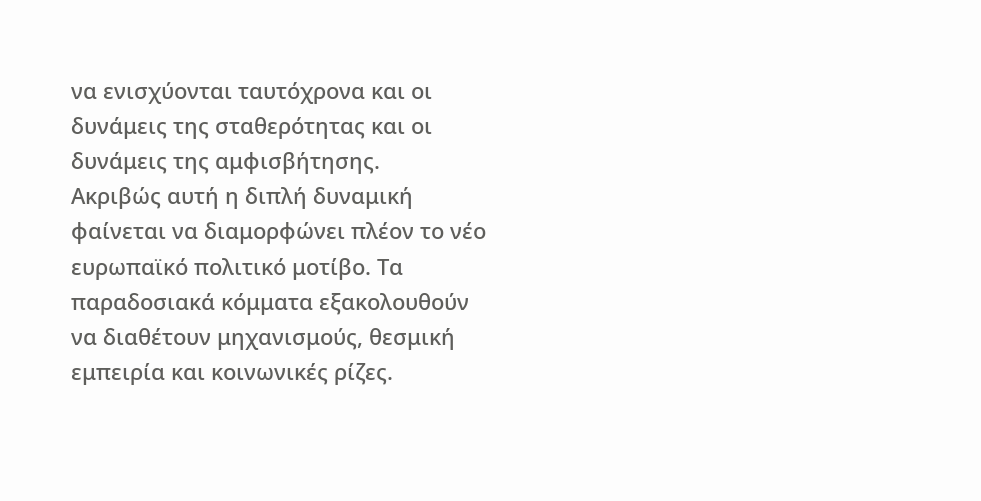να ενισχύονται ταυτόχρονα και οι δυνάμεις της σταθερότητας και οι δυνάμεις της αμφισβήτησης.
Ακριβώς αυτή η διπλή δυναμική φαίνεται να διαμορφώνει πλέον το νέο ευρωπαϊκό πολιτικό μοτίβο. Τα παραδοσιακά κόμματα εξακολουθούν να διαθέτουν μηχανισμούς, θεσμική εμπειρία και κοινωνικές ρίζες.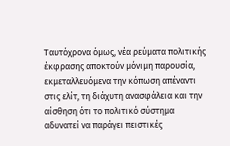Ταυτόχρονα όμως, νέα ρεύματα πολιτικής έκφρασης αποκτούν μόνιμη παρουσία, εκμεταλλευόμενα την κόπωση απέναντι στις ελίτ, τη διάχυτη ανασφάλεια και την αίσθηση ότι το πολιτικό σύστημα αδυνατεί να παράγει πειστικές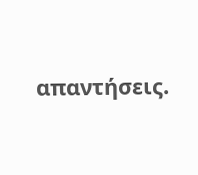απαντήσεις.